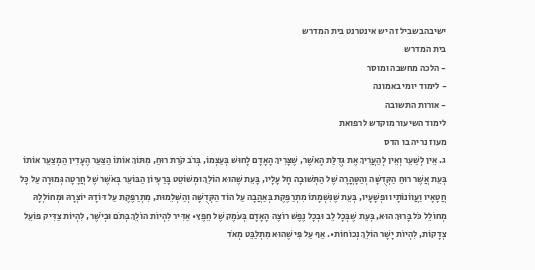ישיבהבשביל זה יש אינטרנט בית המדרש
בית המדרש
- הלכה מחשבה ומוסר
- לימוד יומי באמונה
- אורות התשובה
לימוד השיעור מוקדש לרפואת
מעוז נריה בו הדס
ג. אֵין לְשַׁעֵר וְאֵין לְהַעֲרִיךְ אֶת גְּדֻלַּת הָאֹשֶׁר, שֶׁצָּרִיךְ הָאָדָם לָחוּשׁ בְּעַצְמוֹ, בְּרֹב קֹרַת רוּחַ, מִתּוֹךְ אוֹתוֹ הַצַּעַר הֶעָדִין הַמְצַעֵר אוֹתוֹ בְּעֵת אֲשֶׁר רוּחַ הַקְּדֻשָּׁה וְהַטָּהֳרָה שֶׁל הַתְּשׁוּבָה חָל עָלָיו, בָּעֵת שֶׁהוּא הוֹלֵךְ וּמְשׁוֹטֵט בָּרַעְיוֹן הַבּוֹעֵר בְּאֹשֶׁר שֶׁל חֲרָטָה גְּמוּרָה עַל כָּל חֲטָאָיו וַעֲווֹנוֹתָיו וּפְשָׁעָיו, בְּעֵת שֶׁנִּשְׁמָתוֹ מִתְרַפֶּקֶת בְּאַהֲבָה עַל הוֹד הַקְּדֻשָּׁה וְהַשְּׁלֵמוּת, מִתְרַפֶּקֶת עַל דּוֹדָהּ יוֹצְרָהּ וּמְחוֹלְלָהּ מְחוֹלֵל כֹּל בָּרוּךְ הוּא, בְּעֵת שֶׁבְּכָל לֵב וּבְכָל נֶפֶשׁ רוֹצֶה הָאָדָם בְּעֹמֶק שֶׁל חֵפֶץ• אַדִּיר לִהְיוֹת הוֹלֵךְ בְּתֹם וּבְיֹשֶׁר, לִהְיוֹת צַדִּיק פּוֹעֵל צְדָקוֹת, לִהְיוֹת יָשָׁר הוֹלֵךְ נְכוֹחוֹת•. אַף עַל פִּי שֶׁהוּא מִתְלַבֵּט מְאֹד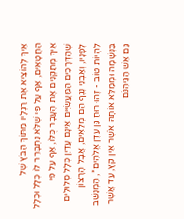אֵיךְ לְהוֹצִיא אֶת רַגְלָיו מִתּוֹךְ הַבֹּץ שֶׁל הַחֲטָאִים, אַף עַל פִּי שֶׁלֹּא נִתְבָּרֵר לוֹ כְּלָל וּכְלָל אֵיךְ מְתַקְּנִים אֶת הֶעָבָר כֻּלּוֹ, אַף עַל פִּי שֶׁהַדְּרָכִים הַמַּעֲשִׂיִּים אֵינָם עֲדַיִן כְּלָל סְלוּלִים לְפָנָיו, וְאַבְנֵי נֶגֶף הֵם מְלֵאִים, אֲבָל הָרָצוֹן לִהְיוֹת טוֹב - זֶהוּ רוּחַ גַּן עֵדֶן אֱלֹהִים*, הַמְנַשֵּׁב בַּנְּשָׁמָה וּמְמַלֵּא אוֹתָהּ אֹשֶׁר אֵין קֵץ, עַד אֲשֶׁר גַּם אֵשׁ הַגֵּיהִנֹּם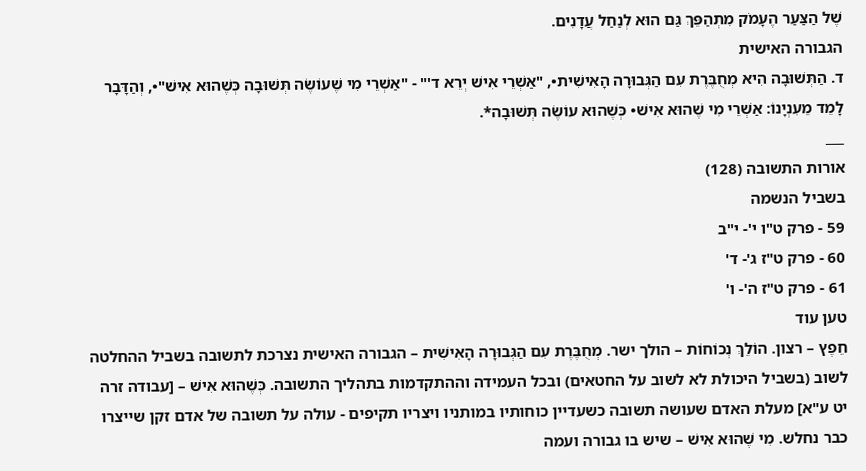שֶׁל הַצַּעַר הֶעָמֹק מִתְהַפֵּךְ גַּם הוּא לְנַחַל עֲדָנִים.
הגבורה האישית
ד. הַתְּשׁוּבָה הִיא מְחֻבֶּרֶת עִם הַגְּבוּרָה הָאִישִׁית•, "אַשְׁרֵי אִישׁ יְרֵא ד'" - "אַשְׁרֵי מִי שֶׁעוֹשֶׂה תְּשׁוּבָה כְּשֶׁהוּא אִישׁ"•, וְהַדָּבָר לָמֵד מֵעִנְיָנוֹ: אַשְׁרֵי מִי שֶׁהוּא אִישׁ• כְּשֶׁהוּא עוֹשֶׂה תְּשׁוּבָה*.
___
אורות התשובה (128)
בשביל הנשמה
59 - פרק ט"ו י'- י"ב
60 - פרק ט"ז ג'- ד'
61 - פרק ט"ז ה'- ו'
טען עוד
חֵפֶץ – רצון. הוֹלֵךְ נְכוֹחוֹת – הולך ישר. מְחֻבֶּרֶת עִם הַגְּבוּרָה הָאִישִׁית – הגבורה האישית נצרכת לתשובה בשביל ההחלטה לשוב (בשביל היכולת לא לשוב על החטאים) ובכל העמידה וההתקדמות בתהליך התשובה. כְּשֶׁהוּא אִישׁ – [עבודה זרה יט ע"א] מעלת האדם שעושה תשובה כשעדיין כוחותיו במותניו ויצריו תקיפים - עולה על תשובה של אדם זקן שייצרו כבר נחלש. מִי שֶׁהוּא אִישׁ – שיש בו גבורה ועמה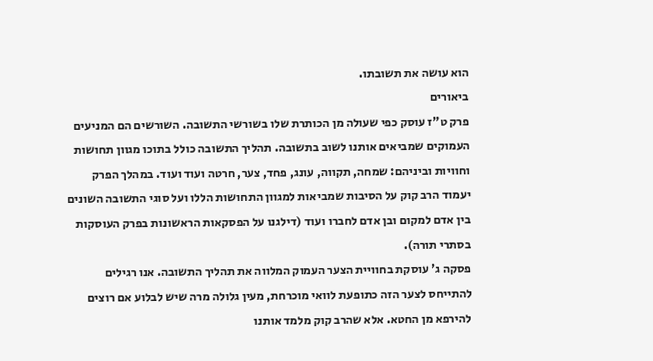הוא עושה את תשובתו.
ביאורים
פרק ט"ז עוסק כפי שעולה מן הכותרת שלו בשורשי התשובה. השורשים הם המניעים העמוקים שמביאים אותנו לשוב בתשובה. תהליך התשובה כולל בתוכו מגוון תחושות וחוויות וביניהם: שמחה, תקווה, עונג, פחד, צער, חרטה ועוד ועוד. במהלך הפרק יעמוד הרב קוק על הסיבות שמביאות למגוון התחושות הללו ועל סוגי התשובה השונים בין אדם למקום ובן אדם לחברו ועוד (דילגנו על הפסקאות הראשונות בפרק העוסקות בסתרי תורה).
פסקה ג' עוסקת בחוויית הצער העמוק המלווה את תהליך התשובה. אנו רגילים להתייחס לצער הזה כתופעת לוואי מוכרחת, מעין גלולה מרה שיש לבלוע אם רוצים להירפא מן החטא. אלא שהרב קוק מלמד אותנו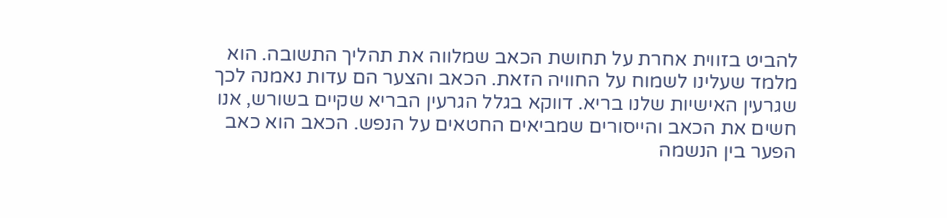להביט בזווית אחרת על תחושת הכאב שמלווה את תהליך התשובה. הוא מלמד שעלינו לשמוח על החוויה הזאת. הכאב והצער הם עדות נאמנה לכך שגרעין האישיות שלנו בריא. דווקא בגלל הגרעין הבריא שקיים בשורש, אנו חשים את הכאב והייסורים שמביאים החטאים על הנפש. הכאב הוא כאב הפער בין הנשמה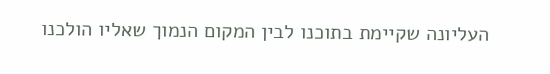העליונה שקיימת בתוכנו לבין המקום הנמוך שאליו הולכנו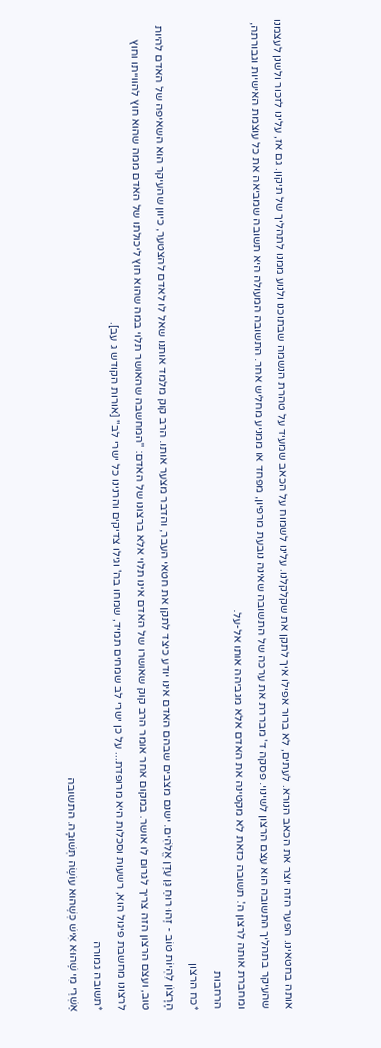אותה בחטאינו. הפער הזה יוצר את הכאב הנורא. לעתים, לא ברור אפילו איך לתקן את שקלקלנו. עלינו לשמוח על הכאב שמעיד על טהרת הנשמה שבתוכנו ולנוע ממנו לתהליך של תיקון. גם אז, עלינו לזכור ולשנן לעצמנו שהעיקר בתהליך התשובה הוא עצם הרצון לשינוי. פסקה ד' מבררת את ערכה של התשובה שאינה נובעת מרפיון, מפחד או ממניע מחליש אחר. התשובה המעולה היא תשובה שמביאה את כל עוצמת האישיות וגבורתה, ומחברת אותה לרצון ה'. תשובה כזאת לא מקטינה את האדם אלא מגביהה אותו אל-על.
הרחבות
*כח הרצון
הָרָצוֹן לִהְיוֹת טוֹב - זֶהוּ רוּחַ גַּן עֵדֶן אֱלֹהִים. ישנם מצבים שבהם האדם אינו יודע כיצד לתקן את חטאי העבר, והדבר מצער אותו. הרב קוק מלמד אותנו שאל לו לאדם להצטער, כיוון שהעיקר הוא השאיפה של האדם להיות טוב, ועצם הרצון הזה צריך לגרום לו אושר. במקום אחר אומר הרב קוק שאושרו של האדם אינו תלוי אלא ברצונו של האדם: "המחשבה שהאושר תלוי במה שהוא חוץ ליכולתו של האדם ממה שהוא חוץ להווייתו וחוץ לרצונו מחשבת פיגול הוא, רשעות וסכלות היא מרופדת... על כן ישרי לב שמחים תמיד, שמחו בה' וגילו צדיקים והרנינו כל ישרי לב" [אורות הקודש ג עב].
*תשובה גמורה
אַשְׁרֵי מִי שֶׁהוּא אִישׁ כְּשֶׁהוּא עוֹשֶׂה תְּשׁוּבָה. התשובה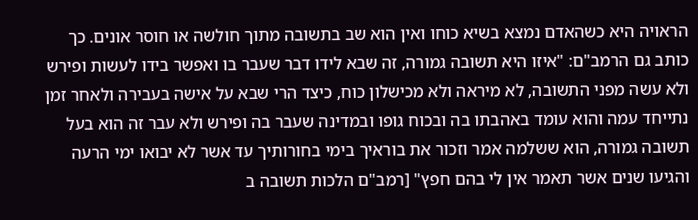הראויה היא כשהאדם נמצא בשיא כוחו ואין הוא שב בתשובה מתוך חולשה או חוסר אונים. כך כותב גם הרמב"ם: "איזו היא תשובה גמורה, זה שבא לידו דבר שעבר בו ואפשר בידו לעשות ופירש ולא עשה מפני התשובה, לא מיראה ולא מכישלון כוח, כיצד הרי שבא על אישה בעבירה ולאחר זמן נתייחד עמה והוא עומד באהבתו בה ובכוח גופו ובמדינה שעבר בה ופירש ולא עבר זה הוא בעל תשובה גמורה, הוא ששלמה אמר וזכור את בוראיך בימי בחורותיך עד אשר לא יבואו ימי הרעה והגיעו שנים אשר תאמר אין לי בהם חפץ" [רמב"ם הלכות תשובה ב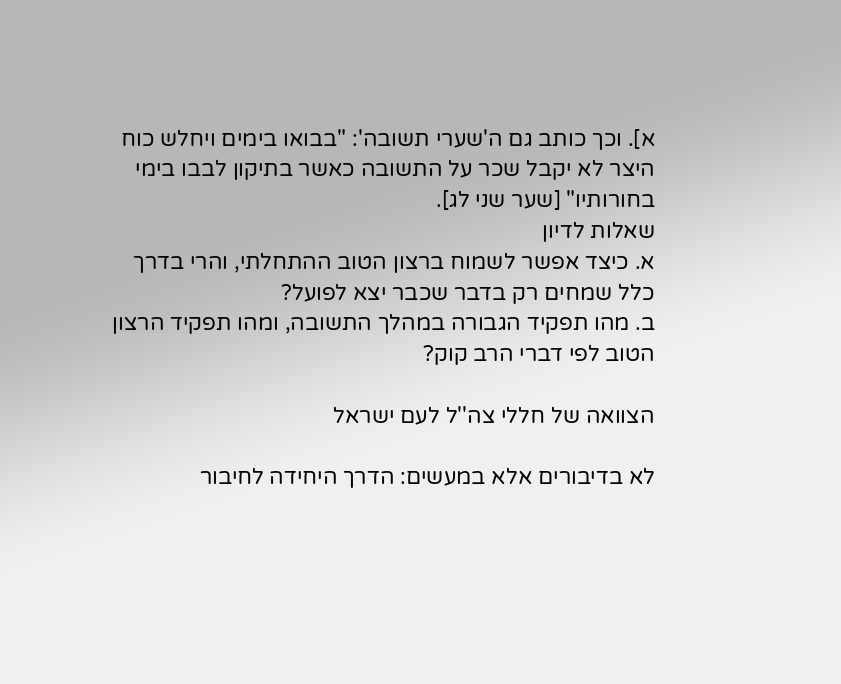א]. וכך כותב גם ה'שערי תשובה': "בבואו בימים ויחלש כוח היצר לא יקבל שכר על התשובה כאשר בתיקון לבבו בימי בחורותיו" [שער שני לג].
שאלות לדיון
א. כיצד אפשר לשמוח ברצון הטוב ההתחלתי, והרי בדרך כלל שמחים רק בדבר שכבר יצא לפועל?
ב. מהו תפקיד הגבורה במהלך התשובה, ומהו תפקיד הרצון הטוב לפי דברי הרב קוק?

הצוואה של חללי צה''ל לעם ישראל

לא בדיבורים אלא במעשים: הדרך היחידה לחיבור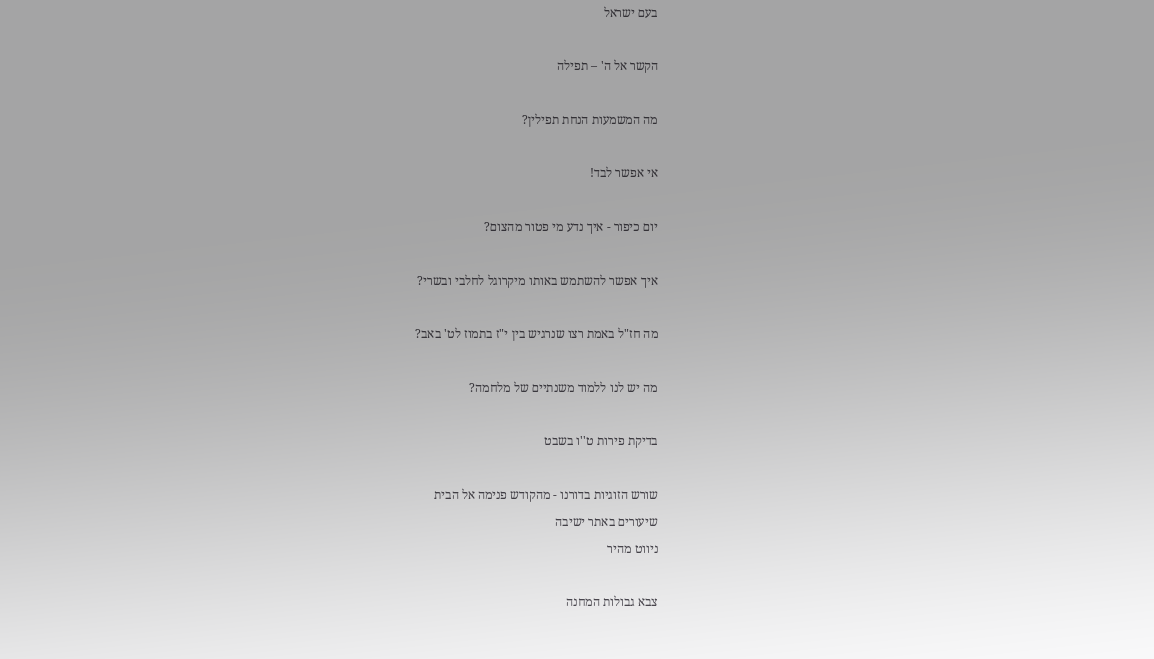בעם ישראל

הקשר אל ה' – תפילה

מה המשמעות הנחת תפילין?

אי אפשר לבד!

יום כיפור - איך נדע מי פטור מהצום?

איך אפשר להשתמש באותו מיקרוגל לחלבי ובשרי?

מה חז"ל באמת רצו שנרגיש בין י"ז בתמוז לט' באב?

מה יש לנו ללמוד משנתיים של מלחמה?

בדיקת פירות ט''ו בשבט

שורש הזוגיות בדורנו - מהקודש פנימה אל הבית
שיעורים באתר ישיבה
ניווט מהיר

צבא גבולות המחנה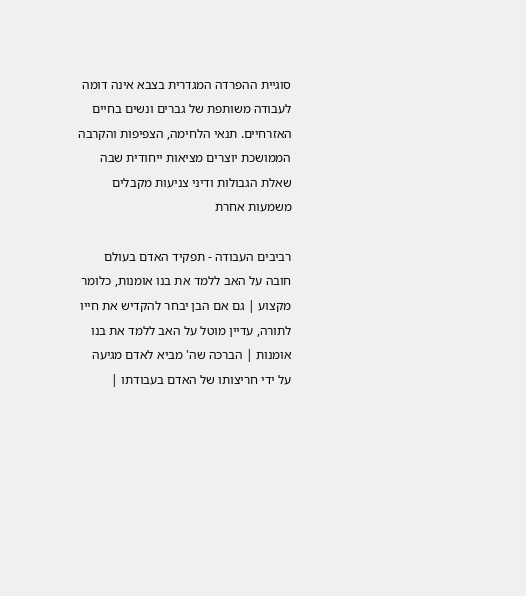סוגיית ההפרדה המגדרית בצבא אינה דומה לעבודה משותפת של גברים ונשים בחיים האזרחיים. תנאי הלחימה, הצפיפות והקרבה הממושכת יוצרים מציאות ייחודית שבה שאלת הגבולות ודיני צניעות מקבלים משמעות אחרת

רביבים העבודה - תפקיד האדם בעולם
חובה על האב ללמד את בנו אומנות, כלומר מקצוע | גם אם הבן יבחר להקדיש את חייו לתורה, עדיין מוטל על האב ללמד את בנו אומנות | הברכה שה' מביא לאדם מגיעה על ידי חריצותו של האדם בעבודתו |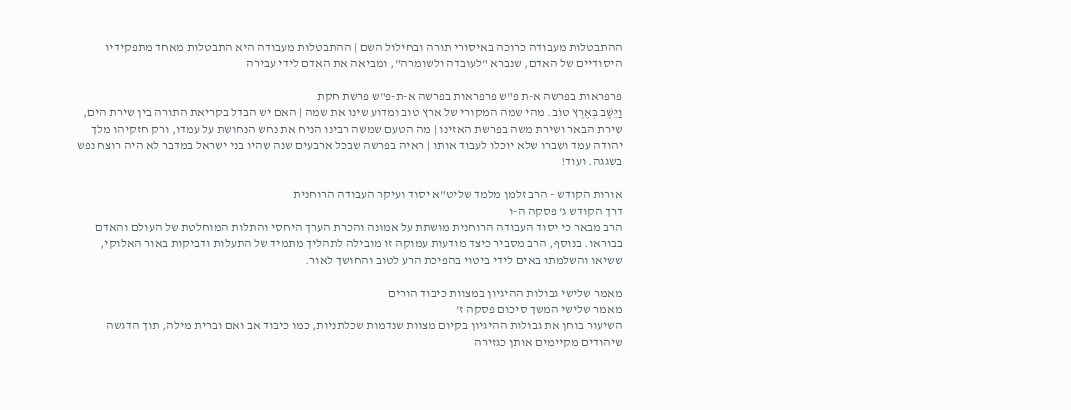ההתבטלות מעבודה כרוכה באיסורי תורה ובחילול השם | ההתבטלות מעבודה היא התבטלות מאחד מתפקידיו היסודיים של האדם, שנברא "לעובדה ולשומרה", ומביאה את האדם לידי עבירה

פרפראות בפרשה א-ת פ"ש פרפראות בפרשה א-ת-פ"ש פרשת חקת
וַיֵּשֶׁב בְּאֶרֶץ טוֹב. מהי שמה המקורי של ארץ טוב ומדוע שינו את שמה | האם יש הבדל בקריאת התורה בין שירת הים, שירת הבאר ושירת משה בפרשת האזינו | מה הטעם שמשה רבינו הניח את נחש הנחושת על עמדו, ורק חזקיהו מלך יהודה עמד ושברו שלא יוכלו לעבוד אותו | ראיה בפרשה שבכל ארבעים שנה שהיו בני ישראל במדבר לא היה רוצח נפש בשגגה. ועוד!

אורות הקודש - הרב זלמן מלמד שליט"א יסוד ועיקר העבודה הרוחנית
דרך הקודש ג' פסקה ה-ו
הרב מבאר כי יסוד העבודה הרוחנית מושתת על אמונה והכרת הערך היחסי והתלות המוחלטת של העולם והאדם בבוראו. בנוסף, הרב מסביר כיצד מודעות עמוקה זו מובילה לתהליך מתמיד של התעלות ודביקות באור האלוקי, ששיאו והשלמתו באים לידי ביטוי בהפיכת הרע לטוב והחושך לאור.

מאמר שלישי גבולות ההיגיון במצוות כיבוד הורים
מאמר שלישי המשך סיכום פסקה ז'
השיעור בוחן את גבולות ההיגיון בקיום מצוות שנדמות שכלתניות, כמו כיבוד אב ואם וברית מילה, תוך הדגשה שיהודים מקיימים אותן כגזירה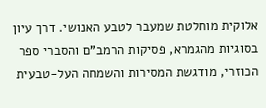אלוקית מוחלטת שמעבר לטבע האנושי. דרך עיון בסוגיות מהגמרא, פסיקות הרמב"ם והסברי ספר הכוזרי, מודגשת המסירות והשמחה העל-טבעית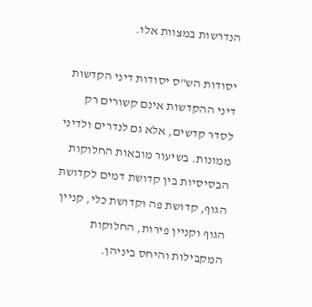הנדרשות במצוות אלו.

יסודות הש"ס יסודות דיני הקדשות
דיני ההקדשות אינם קשורים רק לסדר קדשים, אלא גם לנדרים ולדיני ממונות. בשיעור מובאות החלוקות הבסיסיות בין קדושת דמים לקדושת הגוף, קדושת פה וקדושת כלי, קניין הגוף וקניין פירות, החלוקות המקבילות והיחס ביניהן.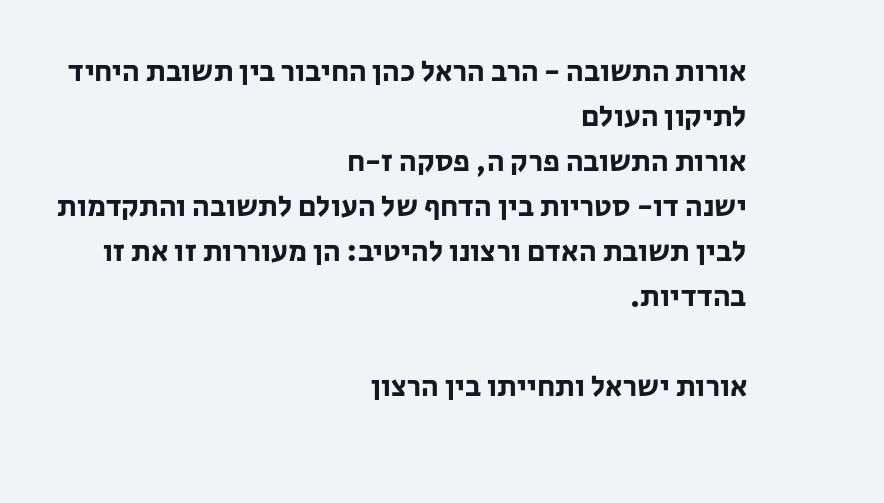אורות התשובה - הרב הראל כהן החיבור בין תשובת היחיד לתיקון העולם
אורות התשובה פרק ה, פסקה ז-ח
ישנה דו- סטריות בין הדחף של העולם לתשובה והתקדמות לבין תשובת האדם ורצונו להיטיב: הן מעוררות זו את זו בהדדיות.

אורות ישראל ותחייתו בין הרצון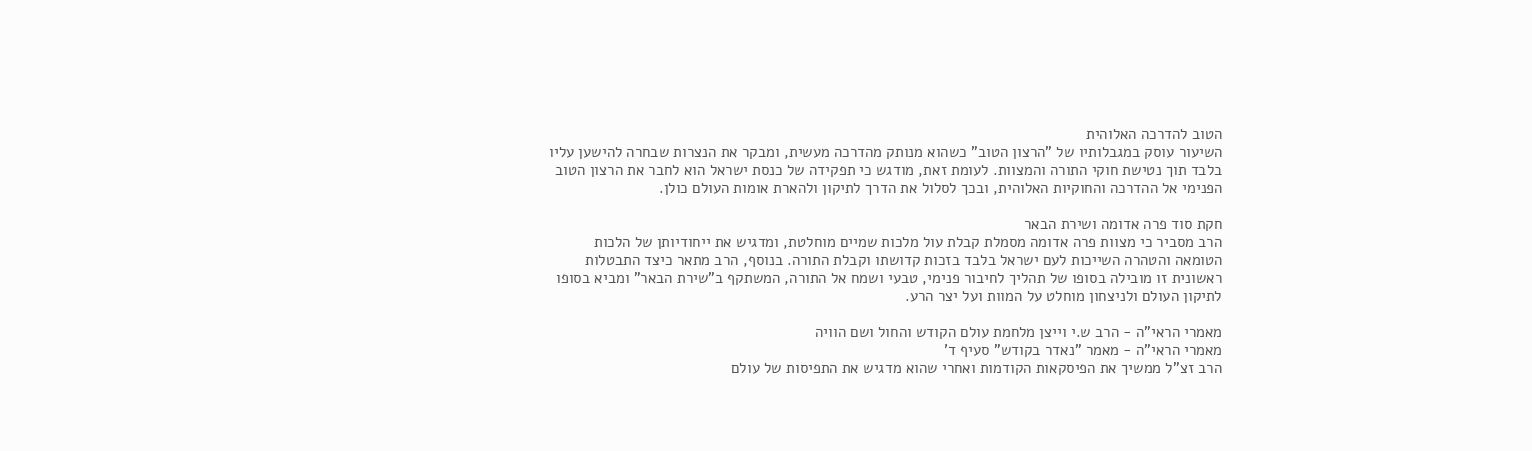הטוב להדרכה האלוהית
השיעור עוסק במגבלותיו של "הרצון הטוב" כשהוא מנותק מהדרכה מעשית, ומבקר את הנצרות שבחרה להישען עליו בלבד תוך נטישת חוקי התורה והמצוות. לעומת זאת, מודגש כי תפקידה של כנסת ישראל הוא לחבר את הרצון הטוב הפנימי אל ההדרכה והחוקיות האלוהית, ובכך לסלול את הדרך לתיקון ולהארת אומות העולם כולן.

חקת סוד פרה אדומה ושירת הבאר
הרב מסביר כי מצוות פרה אדומה מסמלת קבלת עול מלכות שמיים מוחלטת, ומדגיש את ייחודיותן של הלכות הטומאה והטהרה השייכות לעם ישראל בלבד בזכות קדושתו וקבלת התורה. בנוסף, הרב מתאר כיצד התבטלות ראשונית זו מובילה בסופו של תהליך לחיבור פנימי, טבעי ושמח אל התורה, המשתקף ב"שירת הבאר" ומביא בסופו לתיקון העולם ולניצחון מוחלט על המוות ועל יצר הרע.

מאמרי הראי"ה - הרב ש.י וייצן מלחמת עולם הקודש והחול ושם הוויה
מאמרי הראי"ה - מאמר "נאדר בקודש" סעיף ד'
הרב זצ"ל ממשיך את הפיסקאות הקודמות ואחרי שהוא מדגיש את התפיסות של עולם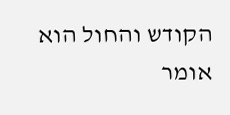הקודש והחול הוא אומר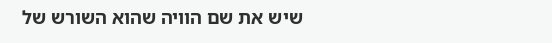שיש את שם הוויה שהוא השורש של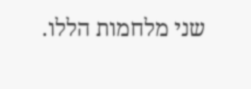שני מלחמות הללו.